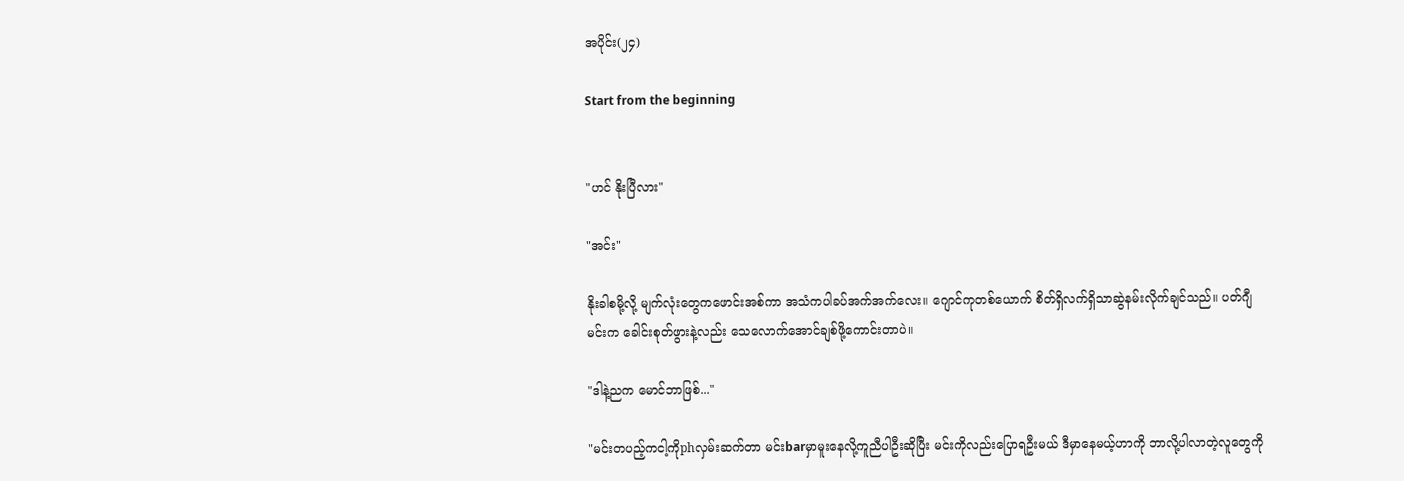အပိုင်း(၂၄)

Start from the beginning


"ဟင် နိုးပြီလား"

"အင်း"

နိုးခါစမို့လို့ မျက်လုံးတွေကဖောင်းအစ်ကာ အသံကပါခပ်အက်အက်လေး။ ဂျောင်ကုတစ်ယောက် စိတ်ရှိလက်ရှိသာဆွဲနမ်းလိုက်ချင်သည်။ ပတ်ဂျီမင်းက ခေါင်းစုတ်ဖွားနဲ့လည်း သေလောက်အောင်ချစ်ဖို့ကောင်းတာပဲ။

"ဒါနဲ့ညက မောင်ဘာဖြစ်..."

"မင်းတပည့်ကငါ့ကိုphလှမ်းဆက်တာ မင်းbarမှာမူးနေလို့ကူညီပါဦးဆိုပြီး မင်းကိုလည်းပြောရဦးမယ် ဒီမှာနေမယ့်ဟာကို ဘာလို့ပါလာတဲ့လူတွေကို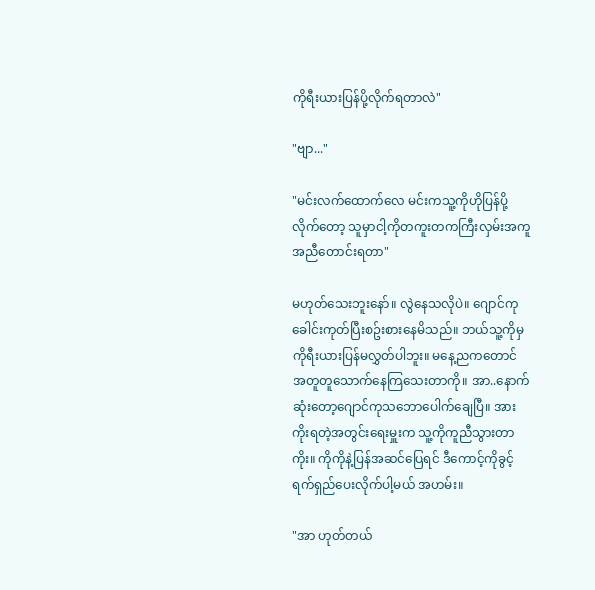ကိုရီးယားပြန်ပို့လိုက်ရတာလဲ"

"ဗျာ..."

"မင်းလက်ထောက်လေ မင်းကသူ့ကိုဟိုပြန်ပို့လိုက်တော့ သူမှာငါ့ကိုတကူးတကကြီးလှမ်းအကူအညီတောင်းရတာ"

မဟုတ်သေးဘူးနော်။ လွဲနေသလိုပဲ။ ဂျောင်ကုခေါင်းကုတ်ပြီးစဥ်းစားနေမိသည်။ ဘယ်သူ့ကိုမှကိုရီးယားပြန်မလွှတ်ပါဘူး။ မနေ့ညကတောင် အတူတူသောက်နေကြသေးတာကို။ အာ..နောက်ဆုံးတော့ဂျောင်ကုသဘောပေါက်ချေပြီ။ အားကိုးရတဲ့အတွင်းရေးမှူးက သူ့ကိုကူညီသွားတာကိုး။ ကိုကိုနဲ့ပြန်အဆင်ပြေရင် ဒီကောင့်ကိုခွင့်ရက်ရှည်ပေးလိုက်ပါ့မယ် အဟမ်း။

"အာ ဟုတ်တယ်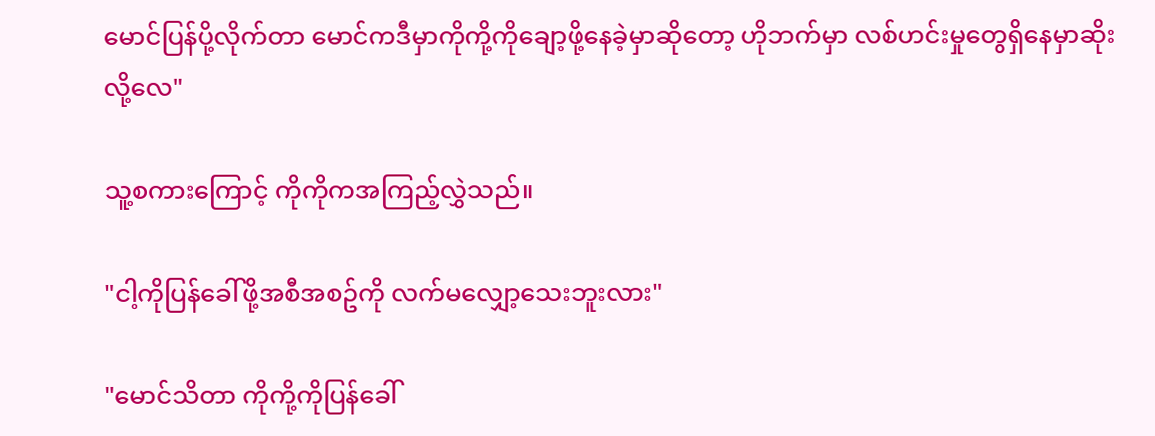မောင်ပြန်ပို့လိုက်တာ မောင်ကဒီမှာကိုကို့ကိုချော့ဖို့နေခဲ့မှာဆိုတော့ ဟိုဘက်မှာ လစ်ဟင်းမှုတွေရှိနေမှာဆိုးလို့လေ"

သူ့စကားကြောင့် ကိုကိုကအကြည့်လွှဲသည်။

"ငါ့ကိုပြန်ခေါ်ဖို့အစီအစဥ်ကို လက်မလျှော့သေးဘူးလား"

"မောင်သိတာ ကိုကို့ကိုပြန်ခေါ်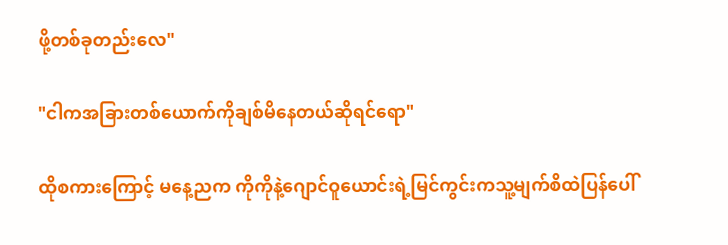ဖို့တစ်ခုတည်းလေ"

"ငါကအခြားတစ်ယောက်ကိုချစ်မိနေတယ်ဆိုရင်ရော"

ထိုစကားကြောင့် မနေ့ညက ကိုကိုနဲ့ဂျောင်ဝူယောင်းရဲ့မြင်ကွင်းကသူ့မျက်စိထဲပြန်ပေါ်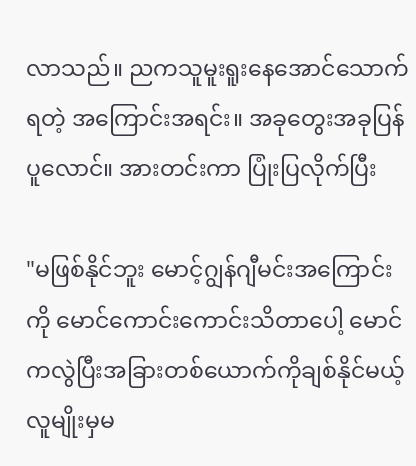လာသည်။ ညကသူမူးရူးနေအောင်သောက်ရတဲ့ အကြောင်းအရင်း။ အခုတွေးအခုပြန်ပူလောင်။ အားတင်းကာ ပြုံးပြလိုက်ပြီး

"မဖြစ်နိုင်ဘူး မောင့်ဂျွန်ဂျီမင်းအကြောင်းကို မောင်ကောင်းကောင်းသိတာပေါ့ မောင်ကလွဲပြီးအခြားတစ်ယောက်ကိုချစ်နိုင်မယ့်လူမျိုးမှမ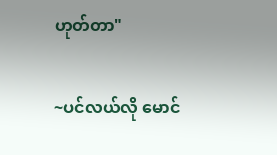ဟုတ်တာ"

~ပင်လယ်လို မောင်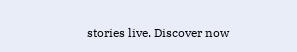stories live. Discover now